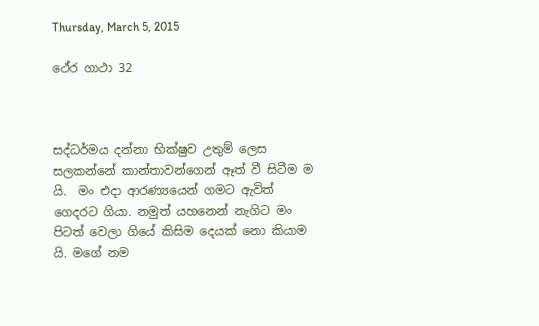Thursday, March 5, 2015

ථේර ගාථා 32



සද්ධර්මය දන්නා භික්ෂුව උතුම් ලෙස සලකන්නේ කාන්තාවන්ගෙන් ඈත් වී සිටීම ම යි.  මං එදා ආරණ්‍යයෙන් ගමට ඇවිත් ගෙදරට ගියා. නමුත් යහනෙන් නැගිට මං පිටත් වෙලා ගියේ කිසිම දෙයක් නො කියාම යි. මගේ නම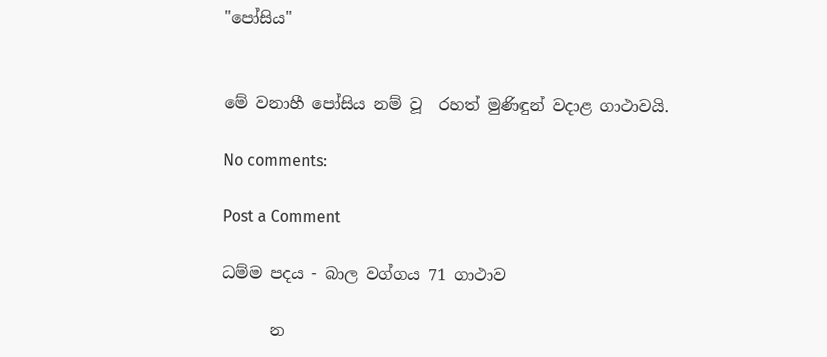"පෝසිය"


මේ වනාහී පෝසිය නම් වූ  රහත් මුණිඳුන් වදාළ ගාථාවයි.

No comments:

Post a Comment

ධම්ම පදය - බාල වග්ගය 71 ගාථාව

      න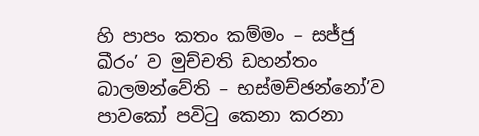හි පාපං කතං කම්මං – සජ්ජු ඛීරං’ ව මුච්චති ඩහන්තං බාලමන්වේති – භස්මච්ඡන්නෝ’ව පාවකෝ පවිටු කෙනා කරනා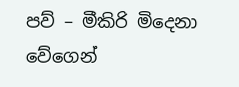පව් – මීකිරි මිදෙනා වේගෙන්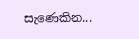සැණෙකින...